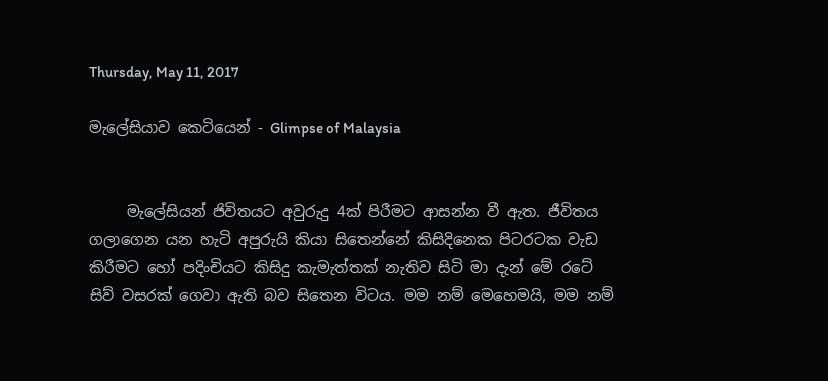Thursday, May 11, 2017

මැලේසියාව කෙටියෙන් - Glimpse of Malaysia


     මැලේසියන් ජිවිතයට අවුරුදු 4ක් පිරීමට ආසන්න වී ඇත. ජීවිතය ගලාගෙන යන හැටි අපුරුයි කියා සිතෙන්නේ කිසිදිනෙක පිටරටක වැඩ කිරීමට හෝ පදිංචියට කිසිදු කැමැත්තක් නැතිව සිටි මා දැන් මේ රටේ සිව් වසරක් ගෙවා ඇති බව සිතෙන විටය. මම නම් මෙහෙමයි, මම නම්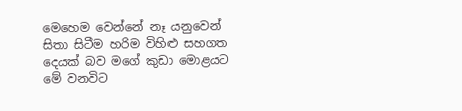මෙහෙම වෙන්නේ නෑ යනුවෙන් සිතා සිටීම හරිම විහිළු සහගත දෙයක් බව මගේ කුඩා මොළයට මේ වනවිට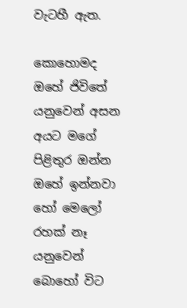වැටහී ඇත.

කොහොමද ඔහේ ජිවිතේ යනුවෙන් අසන අයට මගේ පිළිතුර ඔන්න ඔහේ ඉන්නවා හෝ මෙලෝ රහක් නෑ යනුවෙන් බොහෝ විට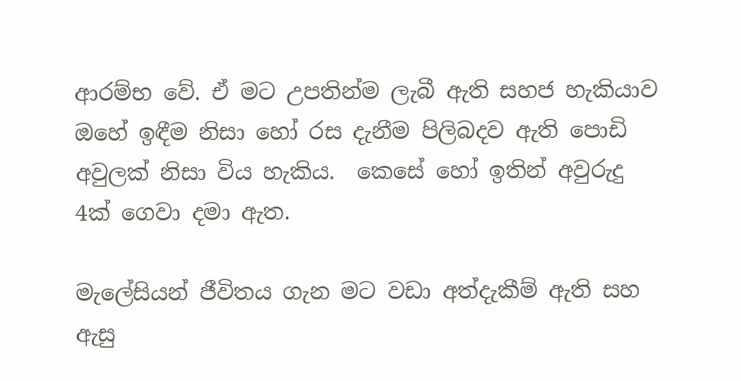ආරම්භ වේ. ඒ මට උපතින්ම ලැබී ඇති සහජ හැකියාව ඔහේ ඉඳීම නිසා හෝ රස දැනීම පිලිබදව ඇති පොඩි අවුලක් නිසා විය හැකිය.  කෙසේ හෝ ඉතින් අවුරුදු 4ක් ගෙවා දමා ඇත.

මැලේසියන් ජීවිතය ගැන මට වඩා අත්දැකීම් ඇති සහ ඇසු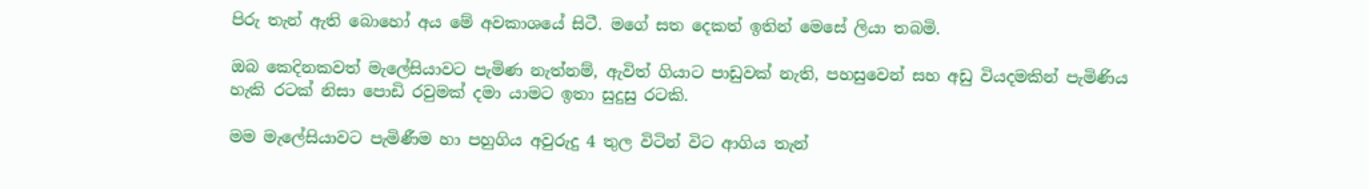පිරු තැන් ඇති බොහෝ අය මේ අවකාශයේ සිටී. මගේ සත දෙකත් ඉතින් මෙසේ ලියා තබමි.

ඔබ කෙදිනකවත් මැලේසියාවට පැමිණ නැත්නම්, ඇවිත් ගියාට පාඩුවක් නැති, පහසුවෙන් සහ අඩු වියදමකින් පැමිණිය හැකි රටක් නිසා පොඩි රවුමක් දමා යාමට ඉතා සුදුසු රටකි.

මම මැලේසියාවට පැමිණීම හා පහුගිය අවුරුදු 4 තුල විටින් විට ආගිය තැන්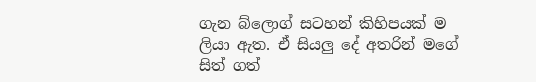ගැන බ්ලොග් සටහන් කිහිපයක් ම ලියා ඇත. ඒ සියලු දේ අතරින් මගේ සිත් ගත්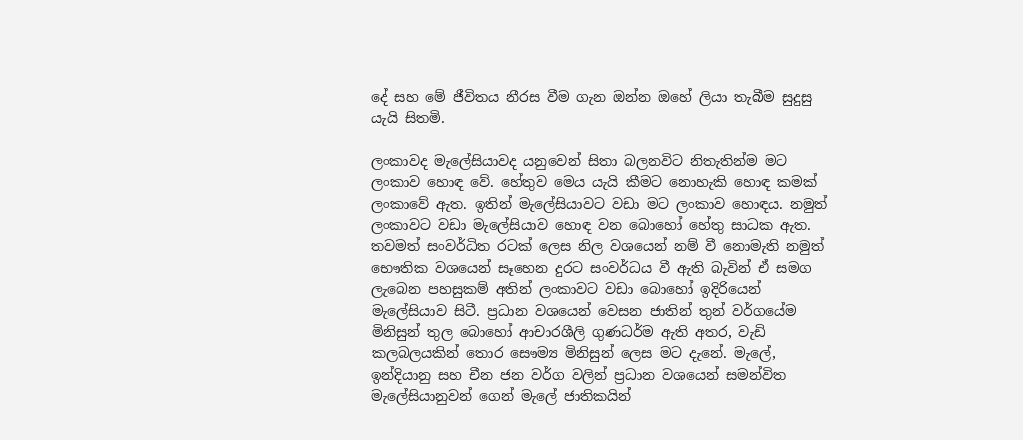දේ සහ මේ ජීවිතය නීරස වීම ගැන ඔන්න ඔහේ ලියා තැබීම සුදුසු යැයි සිතමි.

ලංකාවද මැලේසියාවද යනුවෙන් සිතා බලනවිට නිතැතින්ම මට ලංකාව හොඳ වේ. හේතුව මෙය යැයි කීමට නොහැකි හොඳ කමක් ලංකාවේ ඇත. ඉතින් මැලේසියාවට වඩා මට ලංකාව හොඳය. නමුත් ලංකාවට වඩා මැලේසියාව හොඳ වන බොහෝ හේතු සාධක ඇත. තවමත් සංවර්ධිත රටක් ලෙස නිල වශයෙන් නම් වී නොමැති නමුත් භෞතික වශයෙන් සෑහෙන දුරට සංවර්ධය වී ඇති බැවින් ඒ සමග ලැබෙන පහසුකම් අතින් ලංකාවට වඩා බොහෝ ඉදිරියෙන් මැලේසියාව සිටී. ප්‍රධාන වශයෙන් වෙසන ජාතින් තුන් වර්ගයේම මිනිසුන් තුල බොහෝ ආචාරශීලි ගුණධර්ම ඇති අතර, වැඩි කලබලයකින් තොර සෞම්‍ය මිනිසුන් ලෙස මට දැනේ. මැලේ, ඉන්දියානු සහ චීන ජන වර්ග වලින් ප්‍රධාන වශයෙන් සමන්විත මැලේසියානුවන් ගෙන් මැලේ ජාතිකයින්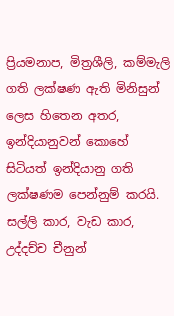ප්‍රියමනාප, මිත්‍රශීලි, කම්මැලි ගති ලක්ෂණ ඇති මිනිසුන් ලෙස හිතෙන අතර, ඉන්දියානුවන් කොහේ සිටියත් ඉන්දියානු ගති ලක්ෂණම පෙන්නුම් කරයි. සල්ලි කාර, වැඩ කාර,  උද්දච්ච චීනුන්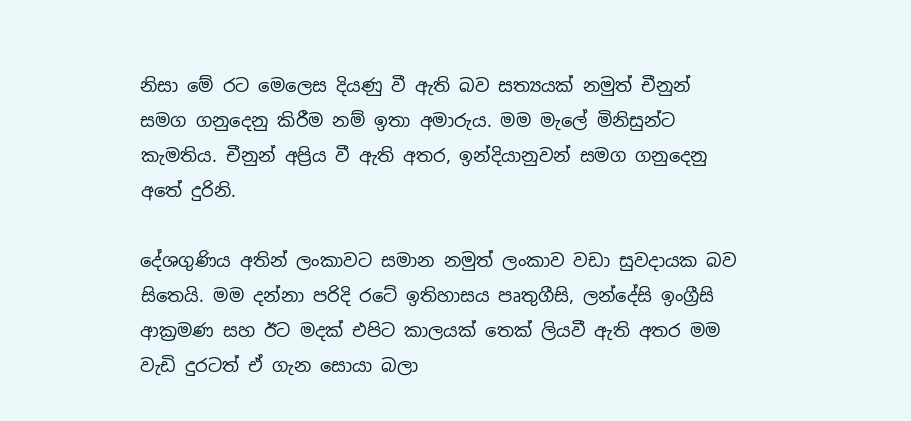නිසා මේ රට මෙලෙස දියණු වී ඇති බව සත්‍යයක් නමුත් චීනුන් සමග ගනුදෙනු කිරීම නම් ඉතා අමාරුය. මම මැලේ මිනිසුන්ට කැමතිය. චීනුන් අප්‍රිය වී ඇති අතර, ඉන්දියානුවන් සමග ගනුදෙනු අතේ දුරිනි.

දේශගුණිය අතින් ලංකාවට සමාන නමුත් ලංකාව වඩා සුවදායක බව සිතෙයි. මම දන්නා පරිදි රටේ ඉතිහාසය පෘතුගීසි, ලන්දේසි ඉංග්‍රීසි ආක්‍රමණ සහ ඊට මදක් එපිට කාලයක් තෙක් ලියවී ඇති අතර මම වැඩි දුරටත් ඒ ගැන සොයා බලා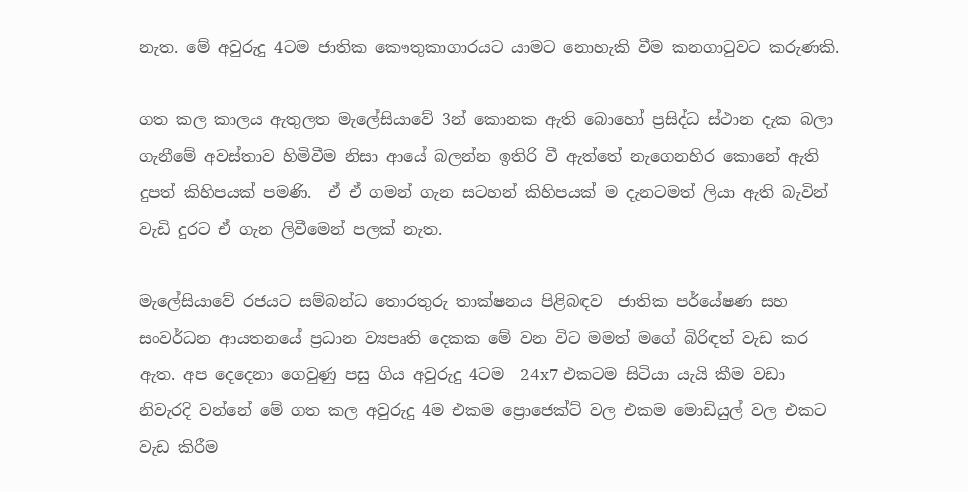නැත. මේ අවුරුදු 4ටම ජාතික කෞතුකාගාරයට යාමට නොහැකි වීම කනගාටුවට කරුණකි.

ගත කල කාලය ඇතුලත මැලේසියාවේ 3න් කොනක ඇති බොහෝ ප්‍රසිද්ධ ස්ථාන දැක බලා ගැනීමේ අවස්තාව හිමිවීම නිසා ආයේ බලන්න ඉතිරි වී ඇත්තේ නැගෙනහිර කොනේ ඇති දුපත් කිහිපයක් පමණි.  ඒ ඒ ගමන් ගැන සටහන් කිහිපයක් ම දැනටමත් ලියා ඇති බැවින් වැඩි දුරට ඒ ගැන ලිවීමෙන් පලක් නැත.

මැලේසියාවේ රජයට සම්බන්ධ තොරතුරු තාක්ෂනය පිළිබඳව  ජාතික පර්යේෂණ සහ සංවර්ධන ආයතනයේ ප්‍රධාන ව්‍යපෘති දෙකක මේ වන විට මමත් මගේ බිරිඳත් වැඩ කර ඇත. අප දෙදෙනා ගෙවුණු පසු ගිය අවුරුදු 4ටම  24x7 එකටම සිටියා යැයි කීම වඩා නිවැරදි වන්නේ මේ ගත කල අවුරුදු 4ම එකම ප්‍රොජෙක්ට් වල එකම මොඩියුල් වල එකට වැඩ කිරීම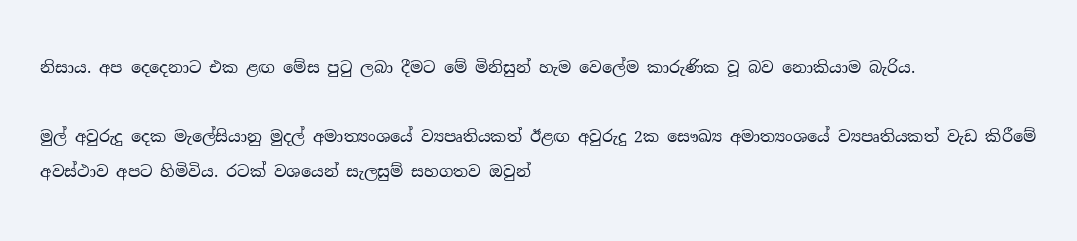නිසාය. අප දෙදෙනාට එක ළඟ මේස පුටු ලබා දීමට මේ මිනිසුන් හැම වෙලේම කාරුණික වූ බව නොකියාම බැරිය.

මුල් අවුරුදු දෙක මැලේසියානු මුදල් අමාත්‍යංශයේ ව්‍යපෘතියකත් ඊළඟ අවුරුදු 2ක සෞඛ්‍ය අමාත්‍යංශයේ ව්‍යපෘතියකත් වැඩ කිරීමේ අවස්ථාව අපට හිමිවිය. රටක් වශයෙන් සැලසුම් සහගතව ඔවුන්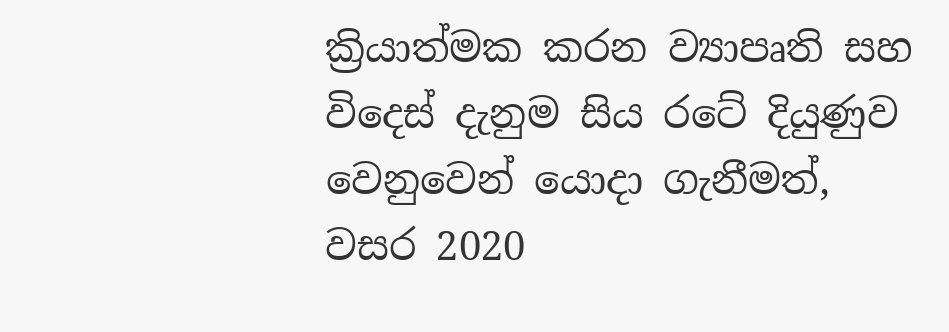ක්‍රියාත්මක කරන ව්‍යාපෘති සහ විදෙස් දැනුම සිය රටේ දියුණුව වෙනුවෙන් යොදා ගැනීමත්, වසර 2020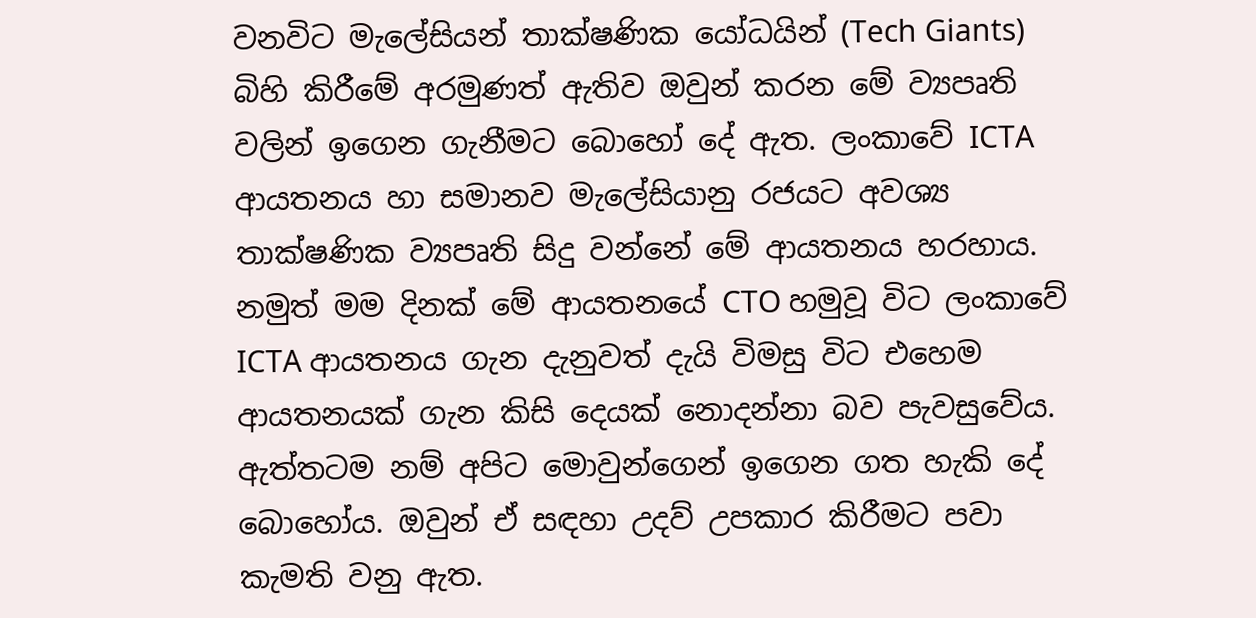වනවිට මැලේසියන් තාක්ෂණික යෝධයින් (Tech Giants)  බිහි කිරීමේ අරමුණත් ඇතිව ඔවුන් කරන මේ ව්‍යපෘති වලින් ඉගෙන ගැනීමට බොහෝ දේ ඇත. ලංකාවේ ICTA ආයතනය හා සමානව මැලේසියානු රජයට අවශ්‍ය තාක්ෂණික ව්‍යපෘති සිදු වන්නේ මේ ආයතනය හරහාය. නමුත් මම දිනක් මේ ආයතනයේ CTO හමුවූ විට ලංකාවේ ICTA ආයතනය ගැන දැනුවත් දැයි විමසු විට එහෙම ආයතනයක් ගැන කිසි දෙයක් නොදන්නා බව පැවසුවේය. ඇත්තටම නම් අපිට මොවුන්ගෙන් ඉගෙන ගත හැකි දේ බොහෝය. ඔවුන් ඒ සඳහා උදව් උපකාර කිරීමට පවා කැමති වනු ඇත.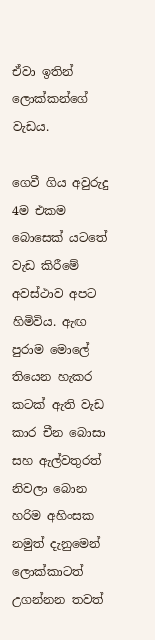ඒවා ඉතින් ලොක්කන්ගේ වැඩය.

ගෙවී ගිය අවුරුදු 4ම එකම බොසෙක් යටතේ වැඩ කිරීමේ අවස්ථාව අපට හිමිවිය. ඇඟ පුරාම මොලේ තියෙන හැකර කටක් ඇති වැඩ කාර චීන බොසා සහ ඇල්වතුරත් නිවලා බොන හරිම අහිංසක නමුත් දැනුමෙන් ලොක්කාටත් උගන්නන තවත්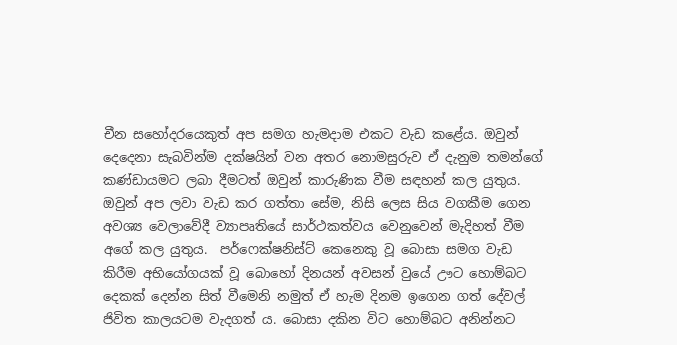චීන සහෝදරයෙකුත් අප සමග හැමදාම එකට වැඩ කළේය. ඔවුන් දෙදෙනා සැබවින්ම දක්ෂයින් වන අතර නොමසුරුව ඒ දැනුම තමන්ගේ කණ්ඩායමට ලබා දීමටත් ඔවුන් කාරුණික වීම සඳහන් කල යුතුය. ඔවුන් අප ලවා වැඩ කර ගත්තා සේම, නිසි ලෙස සිය වගකීම ගෙන අවශ්‍ය වෙලාවේදී ව්‍යාපෘතියේ සාර්ථකත්වය වෙනුවෙන් මැදිහත් වීම අගේ කල යුතුය.  පර්ෆෙක්ෂනිස්ට් කෙනෙකු වූ බොසා සමග වැඩ කිරීම අභියෝගයක් වූ බොහෝ දිනයන් අවසන් වුයේ ඌට හොම්බට දෙකක් දෙන්න සිත් වීමෙනි නමුත් ඒ හැම දිනම ඉගෙන ගත් දේවල් ජිවිත කාලයටම වැදගත් ය. බොසා දකින විට හොම්බට අනින්නට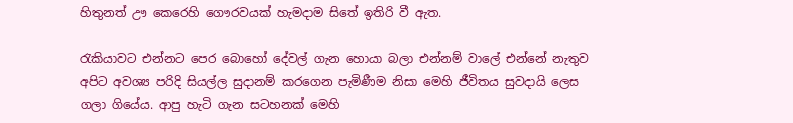හිතුනත් ඌ කෙරෙහි ගෞරවයක් හැමදාම සිතේ ඉතිරි වී ඇත.

රැකියාවට එන්නට පෙර බොහෝ දේවල් ගැන හොයා බලා එන්නම් වාලේ එන්නේ නැතුව අපිට අවශ්‍ය පරිදි සියල්ල සුදානම් කරගෙන පැමිණීම නිසා මෙහි ජීවිතය සුවදායි ලෙස ගලා ගියේය. ආපු හැටි ගැන සටහනක් මෙහි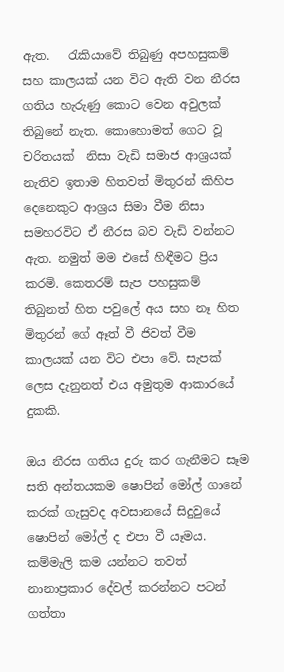ඇත.   රැකියාවේ තිබුණු අපහසුකම් සහ කාලයක් යන විට ඇති වන නීරස ගතිය හැරුණු කොට වෙන අවුලක් තිබුනේ නැත. කොහොමත් ගෙට වූ චරිතයක්  නිසා වැඩි සමාජ ආශ්‍රයක් නැතිව ඉතාම හිතවත් මිතුරන් කිහිප දෙනෙකුට ආශ්‍රය සිමා වීම නිසා සමහරවිට ඒ නීරස බව වැඩි වන්නට ඇත. නමුත් මම එසේ හිඳීමට ප්‍රිය කරමි. කෙතරම් සැප පහසුකම් තිබුනත් හිත පවුලේ අය සහ නෑ හිත මිතුරන් ගේ ඈත් වී ජිවත් වීම කාලයක් යන විට එපා වේ. සැපක් ලෙස දැනුනත් එය අමුතුම ආකාරයේ දුකකි.

ඔය නීරස ගතිය දුරු කර ගැනීමට සෑම සති අන්තයකම ෂොපින් මෝල් ගානේ කරක් ගැසුවද අවසානයේ සිදුවුයේ ෂොපින් මෝල් ද එපා වී යෑමය. කම්මැලි කම යන්නට තවත් නානාප්‍රකාර දේවල් කරන්නට පටන් ගත්තා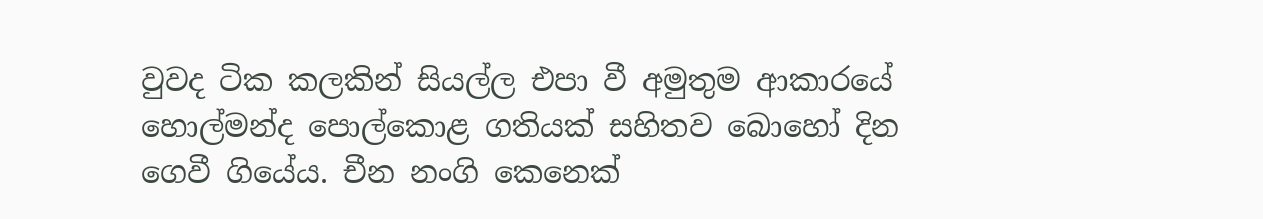වුවද ටික කලකින් සියල්ල එපා වී අමුතුම ආකාරයේ හොල්මන්ද පොල්කොළ ගතියක් සහිතව බොහෝ දින ගෙවී ගියේය. චීන නංගි කෙනෙක්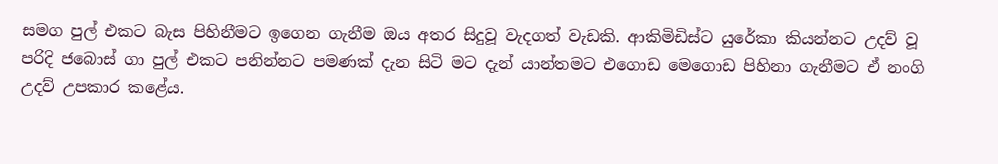සමග පුල් එකට බැස පිහිනීමට ඉගෙන ගැනීම ඔය අතර සිදුවූ වැදගත් වැඩකි. ආකිමිඩිස්ට යුරේකා කියන්නට උදව් වූ පරිදි ජබොස් ගා පුල් එකට පනින්නට පමණක් දැන සිටි මට දැන් යාන්තමට එගොඩ මෙගොඩ පිහිනා ගැනීමට ඒ නංගි උදව් උපකාර කළේය.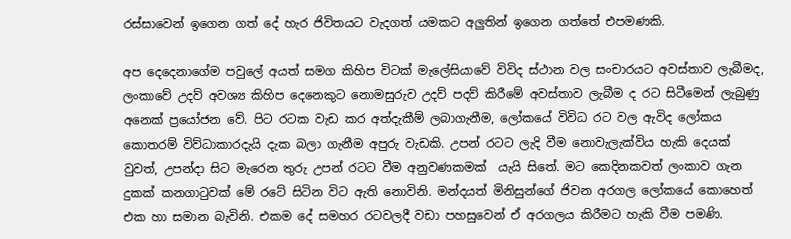රස්සාවෙන් ඉගෙන ගත් දේ හැර ජිවිතයට වැදගත් යමකට අලුතින් ඉගෙන ගත්තේ එපමණකි.

අප දෙදෙනාගේම පවුලේ අයත් සමග කිහිප විටක් මැලේසියාවේ විවිද ස්ථාන වල සංචාරයට අවස්තාව ලැබීමද, ලංකාවේ උදව් අවශ්‍ය කිහිප දෙනෙකුට නොමසුරුව උදව් පදව් කිරීමේ අවස්තාව ලැබීම ද රට සිටීමෙන් ලැබුණු අනෙක් ප්‍රයෝජන වේ. පිට රටක වැඩ කර අත්දැකීම් ලබාගැනීම, ලෝකයේ විවිධ රට වල ඇවිද ලෝකය කොතරම් විව්ධාකාරදැයි දැක බලා ගැනීම අපුරු වැඩකි. උපන් රටට ලැදි වීම නොවැලැක්විය හැකි දෙයක් වුවත්, උපන්දා සිට මැරෙන තුරු උපන් රටට වීම අනුවණකමක්  යැයි සිතේ. මට කෙදිනකවත් ලංකාව ගැන දුකක් කනගාටුවක් මේ රටේ සිටින විට ඇති නොවිනි. මන්දයත් මිනිසුන්ගේ ජිවන අරගල ලෝකයේ කොහෙත් එක හා සමාන බැවිනි. එකම දේ සමහර රටවලදී වඩා පහසුවෙන් ඒ අරගලය කිරීමට හැකි වීම පමණි.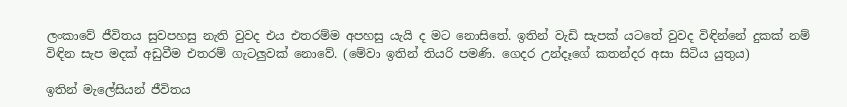ලංකාවේ ජීවිතය සුවපහසු නැති වුවද එය එතරම්ම අපහසු යැයි ද මට නොසිතේ. ඉතින් වැඩි සැපක් යටතේ වුවද විඳින්නේ දුකක් නම් විඳින සැප මදක් අඩුවීම එතරම් ගැටලුවක් නොවේ. (මේවා ඉතින් තියරි පමණි. ගෙදර උන්දෑගේ කතන්දර අසා සිටිය යුතුය)

ඉතින් මැලේසියන් ජීවිතය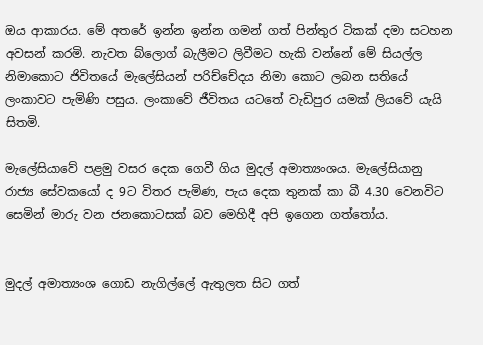ඔය ආකාරය. මේ අතරේ ඉන්න ඉන්න ගමන් ගත් පින්තුර ටිකක් දමා සටහන අවසන් කරමි. නැවත බ්ලොග් බැලීමට ලිවීමට හැකි වන්නේ මේ සියල්ල නිමාකොට ජිවිතයේ මැලේසියන් පරිච්චේදය නිමා කොට ලබන සතියේ ලංකාවට පැමිණි පසුය. ලංකාවේ ජීවිතය යටතේ වැඩිපුර යමක් ලියවේ යැයි සිතමි.

මැලේසියාවේ පළමු වසර දෙක ගෙවී ගිය මුදල් අමාත්‍යංශය. මැලේසියානු රාජ්‍ය සේවකයෝ ද 9ට විතර පැමිණ, පැය දෙක තුනක් කා බී 4.30 වෙනවිට සෙමින් මාරු වන ජනකොටසක් බව මෙහිදී අපි ඉගෙන ගත්තෝය.


මුදල් අමාත්‍යංශ ගොඩ නැගිල්ලේ ඇතුලත සිට ගත්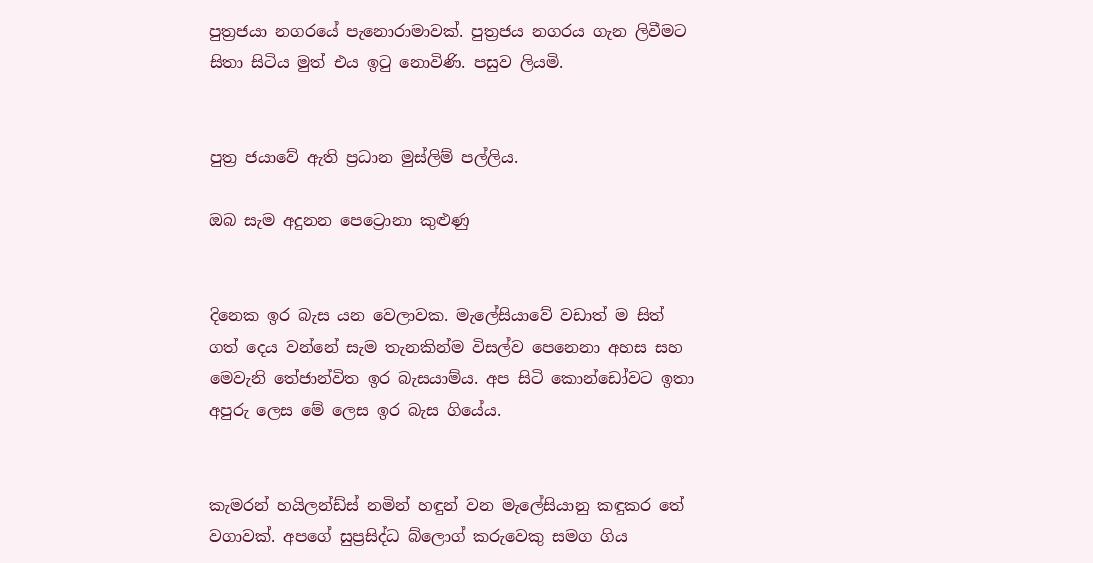පුත්‍රජයා නගරයේ පැනොරාමාවක්. පුත්‍රජය නගරය ගැන ලිවීමට සිතා සිටිය මුත් එය ඉටු නොවිණි. පසුව ලියමි.


පුත්‍ර ජයාවේ ඇති ප්‍රධාන මුස්ලිම් පල්ලිය.

ඔබ සැම අදුනන පෙට්‍රොනා කුළුණු


දිනෙක ඉර බැස යන වෙලාවක. මැලේසියාවේ වඩාත් ම සිත් ගත් දෙය වන්නේ සැම තැනකින්ම විසල්ව පෙනෙනා අහස සහ මෙවැනි තේජාන්විත ඉර බැසයාම්ය. අප සිටි කොන්ඩෝවට ඉතා අපුරු ලෙස මේ ලෙස ඉර බැස ගියේය.


කැමරන් හයිලන්ඩ්ස් නමින් හඳුන් වන මැලේසියානු කඳුකර තේ වගාවක්. අපගේ සුප්‍රසිද්ධ බ්ලොග් කරුවෙකු සමග ගිය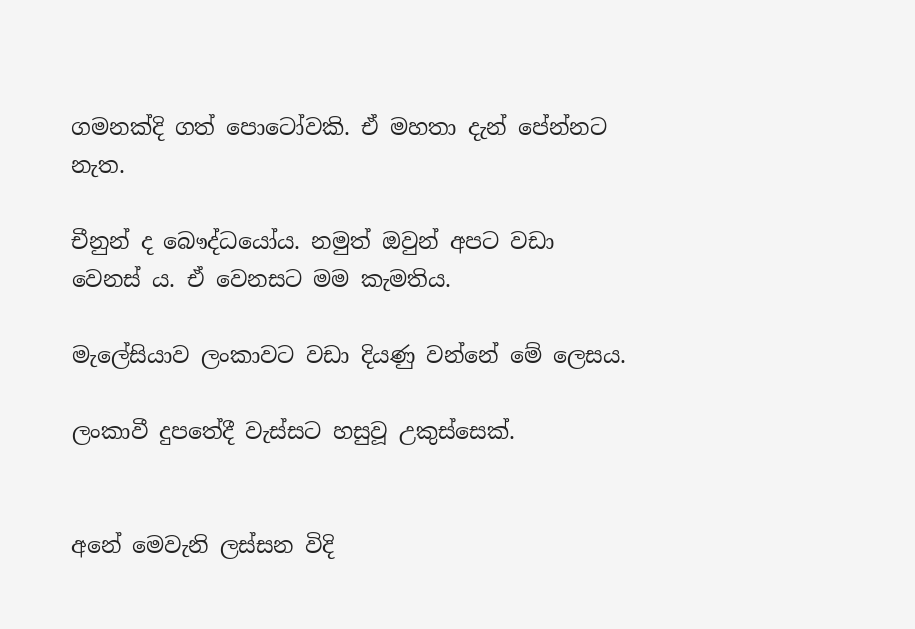ගමනක්දි ගත් පොටෝවකි. ඒ මහතා දැන් පේන්නට නැත.

චීනුන් ද බෞද්ධයෝය. නමුත් ඔවුන් අපට වඩා වෙනස් ය. ඒ වෙනසට මම කැමතිය.

මැලේසියාව ලංකාවට වඩා දියණු වන්නේ මේ ලෙසය.

ලංකාවී දුපතේදී වැස්සට හසුවූ උකුස්සෙක්.


අනේ මෙවැනි ලස්සන විදි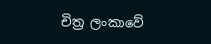චිත්‍ර ලංකාවේ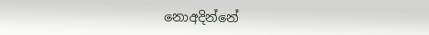නොඅදින්නේ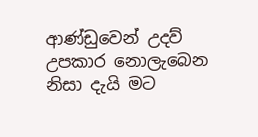ආණ්ඩුවෙන් උදව් උපකාර නොලැබෙන නිසා දැයි මට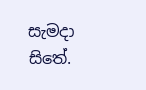සැමදා සිතේ.